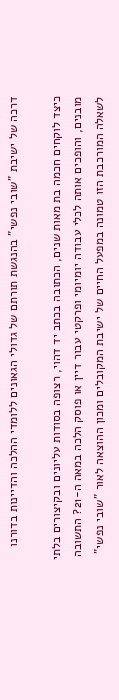דרכה של ישיבת "שובי נפשי" בהנגשת תורתם של גדולי הגאונים ללומדי ההלכה והדיינות בדורנו

כיצד לוקחים חכמה בת מאות שנים, הכתובה בכתב יד דהוי, רצופה בסודות עליונים ובקיצורים בלתי מובנים, והופכים אותה לכלי עבודה יומיומי ופרקטי עבור דיין או פוסק הלכה במאה ה-21? התשובה לשאלה המורכבת הזו טמונה במפעל החיים של ישיבת המקובלים ומכון ההוצאה לאור "שובי נפשי"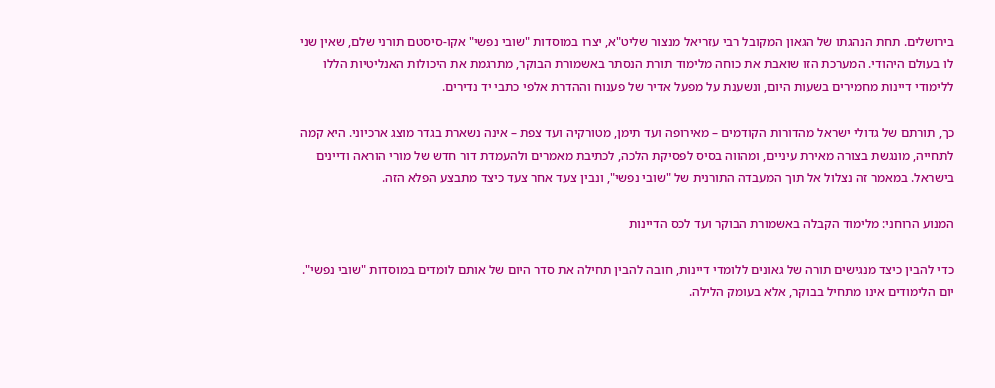בירושלים. תחת הנהגתו של הגאון המקובל רבי עזריאל מנצור שליט"א, יצרו במוסדות "שובי נפשי" אקו-סיסטם תורני שלם, שאין שני לו בעולם היהודי. המערכת הזו שואבת את כוחה מלימוד תורת הנסתר באשמורת הבוקר, מתרגמת את היכולות האנליטיות הללו ללימודי דיינות מחמירים בשעות היום, ונשענת על מפעל אדיר של פענוח וההדרת אלפי כתבי יד נדירים.

כך, תורתם של גדולי ישראל מהדורות הקודמים – מאירופה ועד תימן, מטורקיה ועד צפת – אינה נשארת בגדר מוצג ארכיוני. היא קמה לתחייה, מונגשת בצורה מאירת עיניים, ומהווה בסיס לפסיקת הלכה, לכתיבת מאמרים ולהעמדת דור חדש של מורי הוראה ודיינים בישראל. במאמר זה נצלול אל תוך המעבדה התורנית של "שובי נפשי", ונבין צעד אחר צעד כיצד מתבצע הפלא הזה.

המנוע הרוחני: מלימוד הקבלה באשמורת הבוקר ועד לכס הדיינות

כדי להבין כיצד מנגישים תורה של גאונים ללומדי דיינות, חובה להבין תחילה את סדר היום של אותם לומדים במוסדות "שובי נפשי". יום הלימודים אינו מתחיל בבוקר, אלא בעומק הלילה.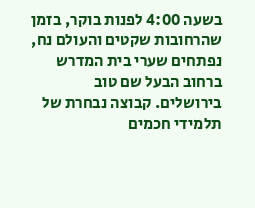בשעה 4:00 לפנות בוקר, בזמן שהרחובות שקטים והעולם נח, נפתחים שערי בית המדרש ברחוב הבעל שם טוב בירושלים. קבוצה נבחרת של תלמידי חכמים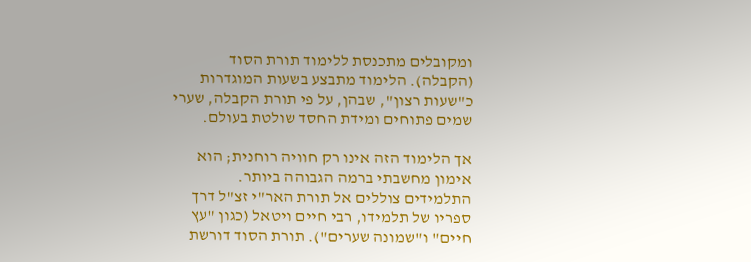ומקובלים מתכנסת ללימוד תורת הסוד (הקבלה). הלימוד מתבצע בשעות המוגדרות כ"שעות רצון", שבהן, על פי תורת הקבלה, שערי שמים פתוחים ומידת החסד שולטת בעולם.

אך הלימוד הזה אינו רק חוויה רוחנית; הוא אימון מחשבתי ברמה הגבוהה ביותר. התלמידים צוללים אל תורת האר"י זצ"ל דרך ספריו של תלמידו, רבי חיים ויטאל (כגון "עץ חיים" ו"שמונה שערים"). תורת הסוד דורשת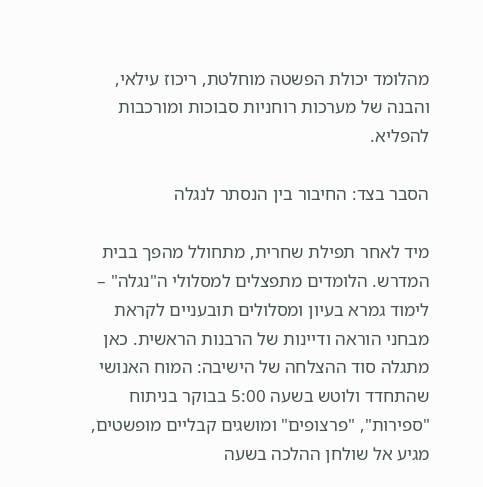מהלומד יכולת הפשטה מוחלטת, ריכוז עילאי, והבנה של מערכות רוחניות סבוכות ומורכבות להפליא.

הסבר בצד: החיבור בין הנסתר לנגלה

מיד לאחר תפילת שחרית, מתחולל מהפך בבית המדרש. הלומדים מתפצלים למסלולי ה"נגלה" – לימוד גמרא בעיון ומסלולים תובעניים לקראת מבחני הוראה ודיינות של הרבנות הראשית. כאן מתגלה סוד ההצלחה של הישיבה: המוח האנושי שהתחדד ולוטש בשעה 5:00 בבוקר בניתוח "ספירות", "פרצופים" ומושגים קבליים מופשטים, מגיע אל שולחן ההלכה בשעה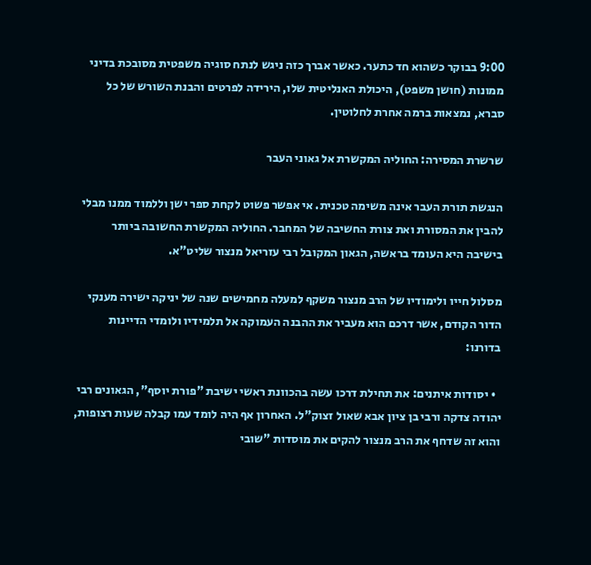9:00 בבוקר כשהוא חד כתער. כאשר אברך כזה ניגש לנתח סוגיה משפטית מסובכת בדיני ממונות (חושן משפט), היכולת האנליטית שלו, הירידה לפרטים והבנת השורש של כל סברא, נמצאות ברמה אחרת לחלוטין.

שרשרת המסירה: החוליה המקשרת אל גאוני העבר

הנגשת תורת העבר אינה משימה טכנית. אי אפשר פשוט לקחת ספר ישן וללמוד ממנו מבלי להבין את המסורת ואת צורת החשיבה של המחבר. החוליה המקשרת החשובה ביותר בישיבה היא העומד בראשה, הגאון המקובל רבי עזריאל מנצור שליט"א.

מסלול חייו ולימודיו של הרב מנצור משקף למעלה מחמישים שנה של יניקה ישירה מענקי הדור הקודם, אשר דרכם הוא מעביר את ההבנה העמוקה אל תלמידיו ולומדי הדיינות בדורנו:

  • יסודות איתנים: את תחילת דרכו עשה בהכוונת ראשי ישיבת "פורת יוסף", הגאונים רבי יהודה צדקה ורבי בן ציון אבא שאול זצוק"ל. האחרון אף היה לומד עמו קבלה שעות רצופות, והוא זה שדחף את הרב מנצור להקים את מוסדות "שובי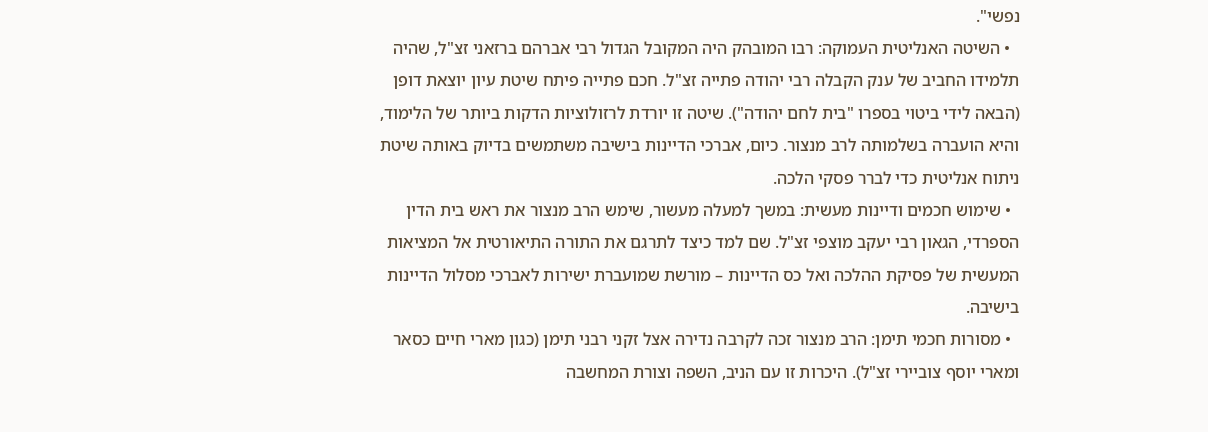נפשי".
  • השיטה האנליטית העמוקה: רבו המובהק היה המקובל הגדול רבי אברהם ברזאני זצ"ל, שהיה תלמידו החביב של ענק הקבלה רבי יהודה פתייה זצ"ל. חכם פתייה פיתח שיטת עיון יוצאת דופן (הבאה לידי ביטוי בספרו "בית לחם יהודה"). שיטה זו יורדת לרזולוציות הדקות ביותר של הלימוד, והיא הועברה בשלמותה לרב מנצור. כיום, אברכי הדיינות בישיבה משתמשים בדיוק באותה שיטת ניתוח אנליטית כדי לברר פסקי הלכה.
  • שימוש חכמים ודיינות מעשית: במשך למעלה מעשור, שימש הרב מנצור את ראש בית הדין הספרדי, הגאון רבי יעקב מוצפי זצ"ל. שם למד כיצד לתרגם את התורה התיאורטית אל המציאות המעשית של פסיקת ההלכה ואל כס הדיינות – מורשת שמועברת ישירות לאברכי מסלול הדיינות בישיבה.
  • מסורות חכמי תימן: הרב מנצור זכה לקרבה נדירה אצל זקני רבני תימן (כגון מארי חיים כסאר ומארי יוסף צוביירי זצ"ל). היכרות זו עם הניב, השפה וצורת המחשבה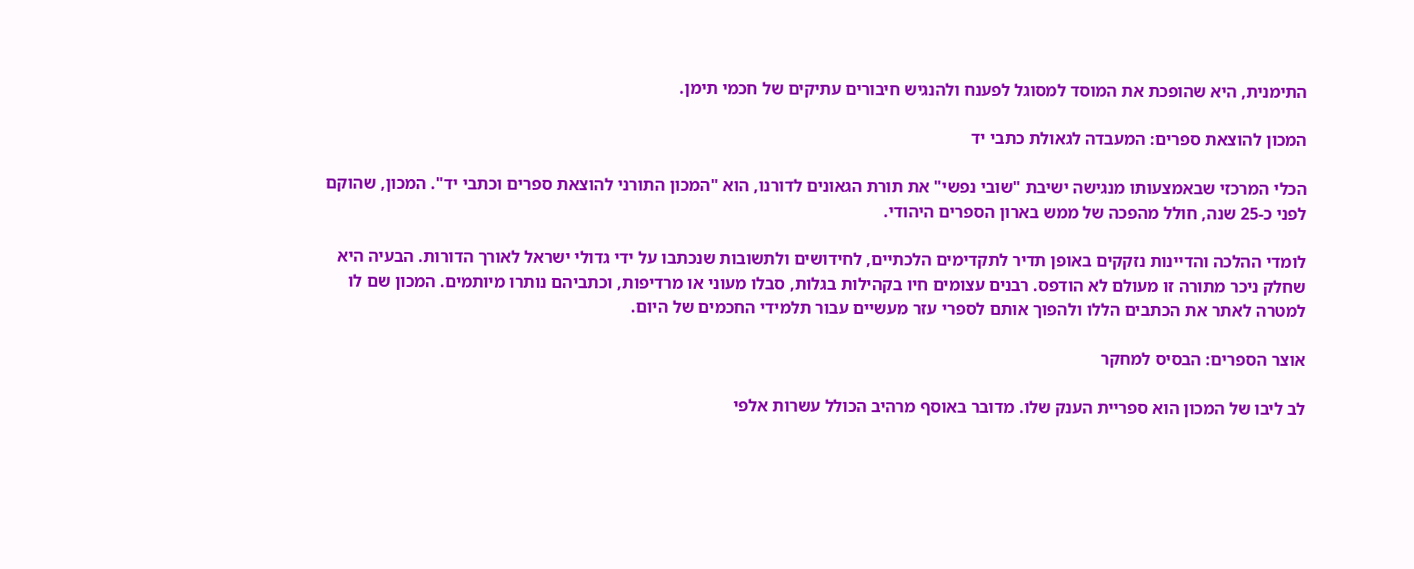התימנית, היא שהופכת את המוסד למסוגל לפענח ולהנגיש חיבורים עתיקים של חכמי תימן.

המכון להוצאת ספרים: המעבדה לגאולת כתבי יד

הכלי המרכזי שבאמצעותו מנגישה ישיבת "שובי נפשי" את תורת הגאונים לדורנו, הוא "המכון התורני להוצאת ספרים וכתבי יד". המכון, שהוקם לפני כ-25 שנה, חולל מהפכה של ממש בארון הספרים היהודי.

לומדי ההלכה והדיינות נזקקים באופן תדיר לתקדימים הלכתיים, לחידושים ולתשובות שנכתבו על ידי גדולי ישראל לאורך הדורות. הבעיה היא שחלק ניכר מתורה זו מעולם לא הודפס. רבנים עצומים חיו בקהילות בגלות, סבלו מעוני או מרדיפות, וכתביהם נותרו מיותמים. המכון שם לו למטרה לאתר את הכתבים הללו ולהפוך אותם לספרי עזר מעשיים עבור תלמידי החכמים של היום.

אוצר הספרים: הבסיס למחקר

לב ליבו של המכון הוא ספריית הענק שלו. מדובר באוסף מרהיב הכולל עשרות אלפי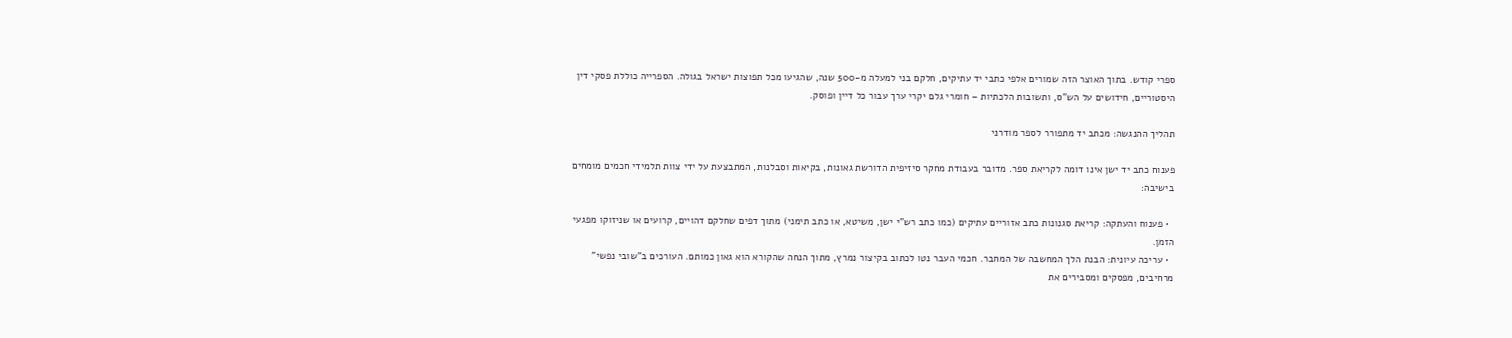ספרי קודש. בתוך האוצר הזה שמורים אלפי כתבי יד עתיקים, חלקם בני למעלה מ-500 שנה, שהגיעו מכל תפוצות ישראל בגולה. הספרייה כוללת פסקי דין היסטוריים, חידושים על הש"ס, ותשובות הלכתיות – חומרי גלם יקרי ערך עבור כל דיין ופוסק.

תהליך ההנגשה: מכתב יד מתפורר לספר מודרני

פענוח כתב יד ישן אינו דומה לקריאת ספר. מדובר בעבודת מחקר סיזיפית הדורשת גאונות, בקיאות וסבלנות, המתבצעת על ידי צוות תלמידי חכמים מומחים בישיבה:

  • פענוח והעתקה: קריאת סגנונות כתב אזוריים עתיקים (כמו כתב רש"י ישן, משיטא, או כתב תימני) מתוך דפים שחלקם דהויים, קרועים או שניזוקו מפגעי הזמן.
  • עריכה עיונית: הבנת הלך המחשבה של המחבר. חכמי העבר נטו לכתוב בקיצור נמרץ, מתוך הנחה שהקורא הוא גאון כמותם. העורכים ב"שובי נפשי" מרחיבים, מפסקים ומסבירים את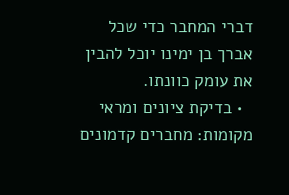דברי המחבר כדי שכל אברך בן ימינו יוכל להבין את עומק כוונתו.
  • בדיקת ציונים ומראי מקומות: מחברים קדמונים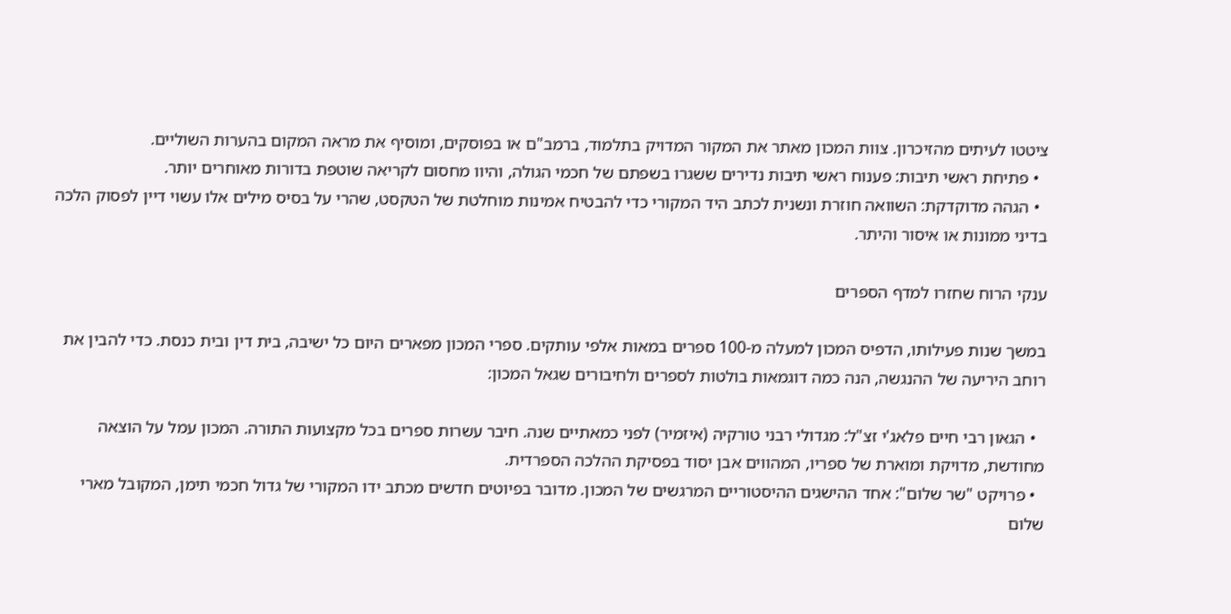ציטטו לעיתים מהזיכרון. צוות המכון מאתר את המקור המדויק בתלמוד, ברמב"ם או בפוסקים, ומוסיף את מראה המקום בהערות השוליים.
  • פתיחת ראשי תיבות: פענוח ראשי תיבות נדירים ששגרו בשפתם של חכמי הגולה, והיוו מחסום לקריאה שוטפת בדורות מאוחרים יותר.
  • הגהה מדוקדקת: השוואה חוזרת ונשנית לכתב היד המקורי כדי להבטיח אמינות מוחלטת של הטקסט, שהרי על בסיס מילים אלו עשוי דיין לפסוק הלכה בדיני ממונות או איסור והיתר.

ענקי הרוח שחזרו למדף הספרים

במשך שנות פעילותו, הדפיס המכון למעלה מ-100 ספרים במאות אלפי עותקים. ספרי המכון מפארים היום כל ישיבה, בית דין ובית כנסת. כדי להבין את רוחב היריעה של ההנגשה, הנה כמה דוגמאות בולטות לספרים ולחיבורים שגאל המכון:

  • הגאון רבי חיים פלאג'י זצ"ל: מגדולי רבני טורקיה (איזמיר) לפני כמאתיים שנה. חיבר עשרות ספרים בכל מקצועות התורה. המכון עמל על הוצאה מחודשת, מדויקת ומוארת של ספריו, המהווים אבן יסוד בפסיקת ההלכה הספרדית.
  • פרויקט "שר שלום": אחד ההישגים ההיסטוריים המרגשים של המכון. מדובר בפיוטים חדשים מכתב ידו המקורי של גדול חכמי תימן, המקובל מארי שלום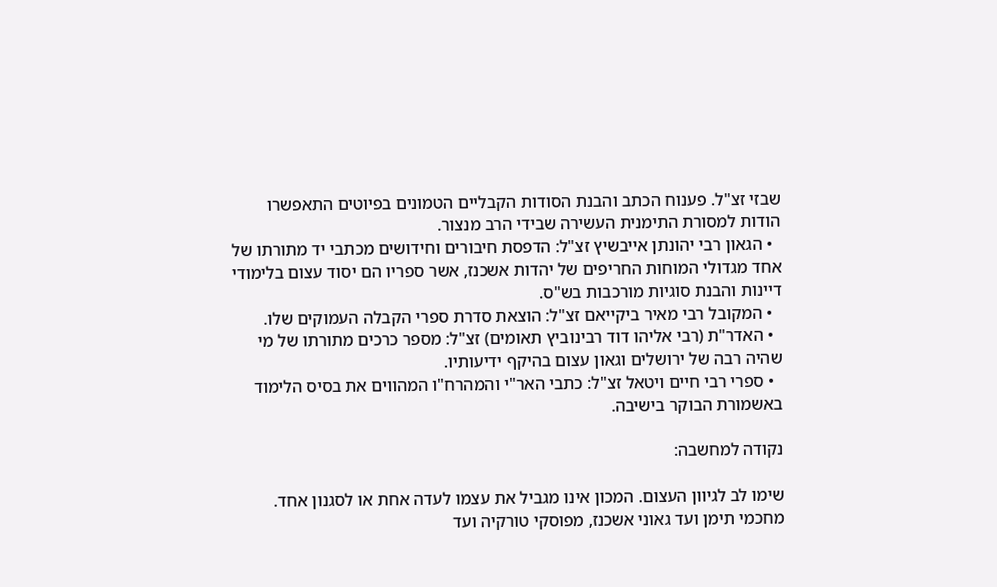שבזי זצ"ל. פענוח הכתב והבנת הסודות הקבליים הטמונים בפיוטים התאפשרו הודות למסורת התימנית העשירה שבידי הרב מנצור.
  • הגאון רבי יהונתן אייבשיץ זצ"ל: הדפסת חיבורים וחידושים מכתבי יד מתורתו של אחד מגדולי המוחות החריפים של יהדות אשכנז, אשר ספריו הם יסוד עצום בלימודי דיינות והבנת סוגיות מורכבות בש"ס.
  • המקובל רבי מאיר ביקייאם זצ"ל: הוצאת סדרת ספרי הקבלה העמוקים שלו.
  • האדר"ת (רבי אליהו דוד רבינוביץ תאומים) זצ"ל: מספר כרכים מתורתו של מי שהיה רבה של ירושלים וגאון עצום בהיקף ידיעותיו.
  • ספרי רבי חיים ויטאל זצ"ל: כתבי האר"י והמהרח"ו המהווים את בסיס הלימוד באשמורת הבוקר בישיבה.

נקודה למחשבה:

שימו לב לגיוון העצום. המכון אינו מגביל את עצמו לעדה אחת או לסגנון אחד. מחכמי תימן ועד גאוני אשכנז, מפוסקי טורקיה ועד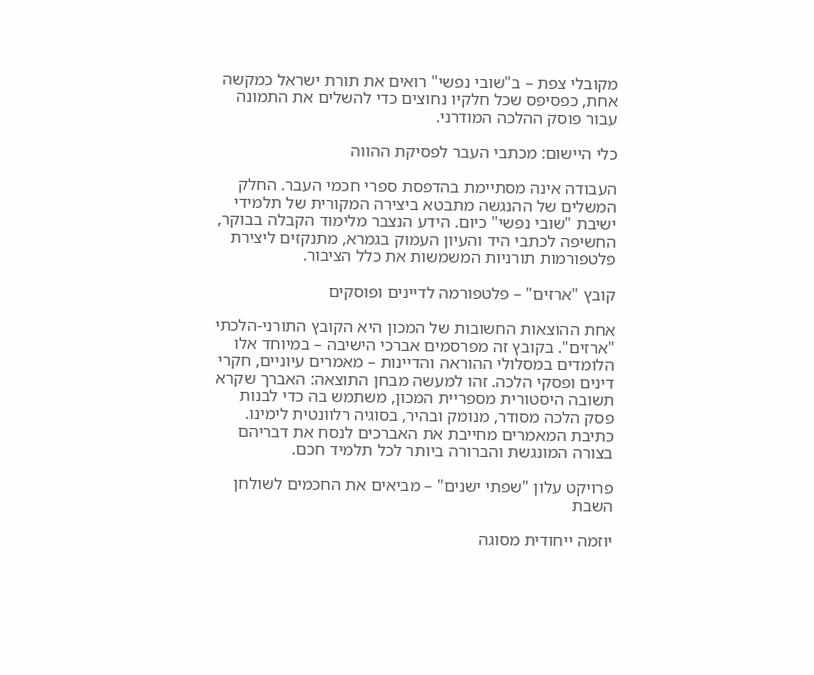מקובלי צפת – ב"שובי נפשי" רואים את תורת ישראל כמקשה אחת, כפסיפס שכל חלקיו נחוצים כדי להשלים את התמונה עבור פוסק ההלכה המודרני.

כלי היישום: מכתבי העבר לפסיקת ההווה

העבודה אינה מסתיימת בהדפסת ספרי חכמי העבר. החלק המשלים של ההנגשה מתבטא ביצירה המקורית של תלמידי ישיבת "שובי נפשי" כיום. הידע הנצבר מלימוד הקבלה בבוקר, החשיפה לכתבי היד והעיון העמוק בגמרא, מתנקזים ליצירת פלטפורמות תורניות המשמשות את כלל הציבור.

קובץ "ארזים" – פלטפורמה לדיינים ופוסקים

אחת ההוצאות החשובות של המכון היא הקובץ התורני-הלכתי "ארזים". בקובץ זה מפרסמים אברכי הישיבה – במיוחד אלו הלומדים במסלולי ההוראה והדיינות – מאמרים עיוניים, חקרי דינים ופסקי הלכה. זהו למעשה מבחן התוצאה: האברך שקרא תשובה היסטורית מספריית המכון, משתמש בה כדי לבנות פסק הלכה מסודר, מנומק ובהיר, בסוגיה רלוונטית לימינו. כתיבת המאמרים מחייבת את האברכים לנסח את דבריהם בצורה המונגשת והברורה ביותר לכל תלמיד חכם.

פרויקט עלון "שפתי ישנים" – מביאים את החכמים לשולחן השבת

יוזמה ייחודית מסוגה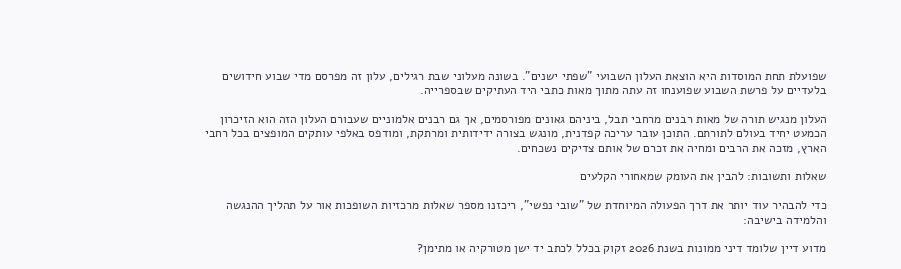שפועלת תחת המוסדות היא הוצאת העלון השבועי "שפתי ישנים". בשונה מעלוני שבת רגילים, עלון זה מפרסם מדי שבוע חידושים בלעדיים על פרשת השבוע שפוענחו זה עתה מתוך מאות כתבי היד העתיקים שבספרייה.

העלון מנגיש תורה של מאות רבנים מרחבי תבל, ביניהם גאונים מפורסמים, אך גם רבנים אלמוניים שעבורם העלון הזה הוא הזיכרון הכמעט יחיד בעולם לתורתם. התוכן עובר עריכה קפדנית, מונגש בצורה ידידותית ומרתקת, ומודפס באלפי עותקים המופצים בכל רחבי הארץ, מזכה את הרבים ומחיה את זכרם של אותם צדיקים נשכחים.

שאלות ותשובות: להבין את העומק שמאחורי הקלעים

כדי להבהיר עוד יותר את דרך הפעולה המיוחדת של "שובי נפשי", ריכזנו מספר שאלות מרכזיות השופכות אור על תהליך ההנגשה והלמידה בישיבה:

מדוע דיין שלומד דיני ממונות בשנת 2026 זקוק בכלל לכתב יד ישן מטורקיה או מתימן?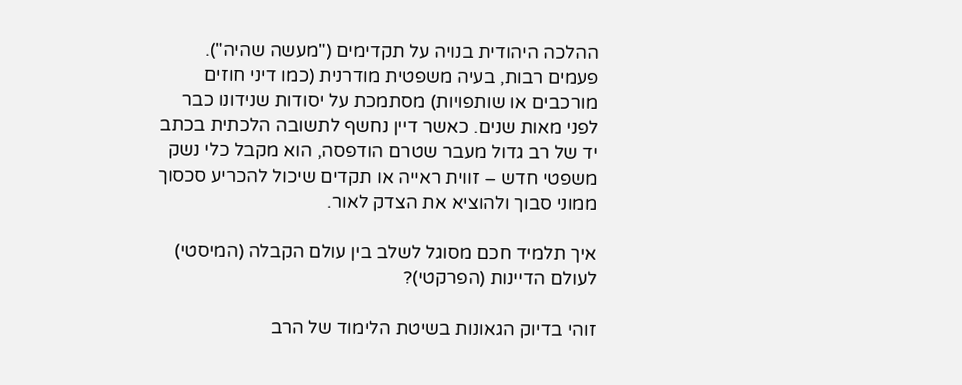ההלכה היהודית בנויה על תקדימים ("מעשה שהיה"). פעמים רבות, בעיה משפטית מודרנית (כמו דיני חוזים מורכבים או שותפויות) מסתמכת על יסודות שנידונו כבר לפני מאות שנים. כאשר דיין נחשף לתשובה הלכתית בכתב יד של רב גדול מעבר שטרם הודפסה, הוא מקבל כלי נשק משפטי חדש – זווית ראייה או תקדים שיכול להכריע סכסוך ממוני סבוך ולהוציא את הצדק לאור.

איך תלמיד חכם מסוגל לשלב בין עולם הקבלה (המיסטי) לעולם הדיינות (הפרקטי)?

זוהי בדיוק הגאונות בשיטת הלימוד של הרב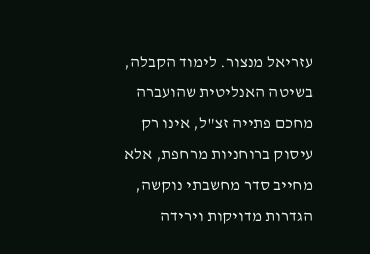עזריאל מנצור. לימוד הקבלה, בשיטה האנליטית שהועברה מחכם פתייה זצ"ל, אינו רק עיסוק ברוחניות מרחפת, אלא מחייב סדר מחשבתי נוקשה, הגדרות מדויקות וירידה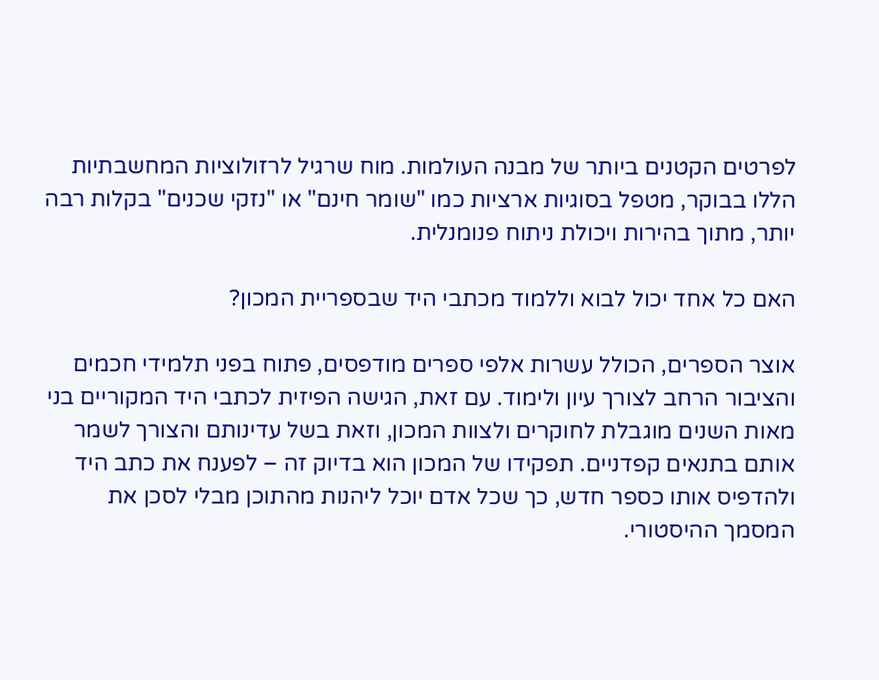לפרטים הקטנים ביותר של מבנה העולמות. מוח שרגיל לרזולוציות המחשבתיות הללו בבוקר, מטפל בסוגיות ארציות כמו "שומר חינם" או "נזקי שכנים" בקלות רבה יותר, מתוך בהירות ויכולת ניתוח פנומנלית.

האם כל אחד יכול לבוא וללמוד מכתבי היד שבספריית המכון?

אוצר הספרים, הכולל עשרות אלפי ספרים מודפסים, פתוח בפני תלמידי חכמים והציבור הרחב לצורך עיון ולימוד. עם זאת, הגישה הפיזית לכתבי היד המקוריים בני מאות השנים מוגבלת לחוקרים ולצוות המכון, וזאת בשל עדינותם והצורך לשמר אותם בתנאים קפדניים. תפקידו של המכון הוא בדיוק זה – לפענח את כתב היד ולהדפיס אותו כספר חדש, כך שכל אדם יוכל ליהנות מהתוכן מבלי לסכן את המסמך ההיסטורי.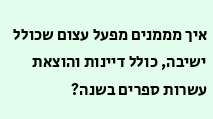איך מממנים מפעל עצום שכולל ישיבה, כולל דיינות והוצאת עשרות ספרים בשנה?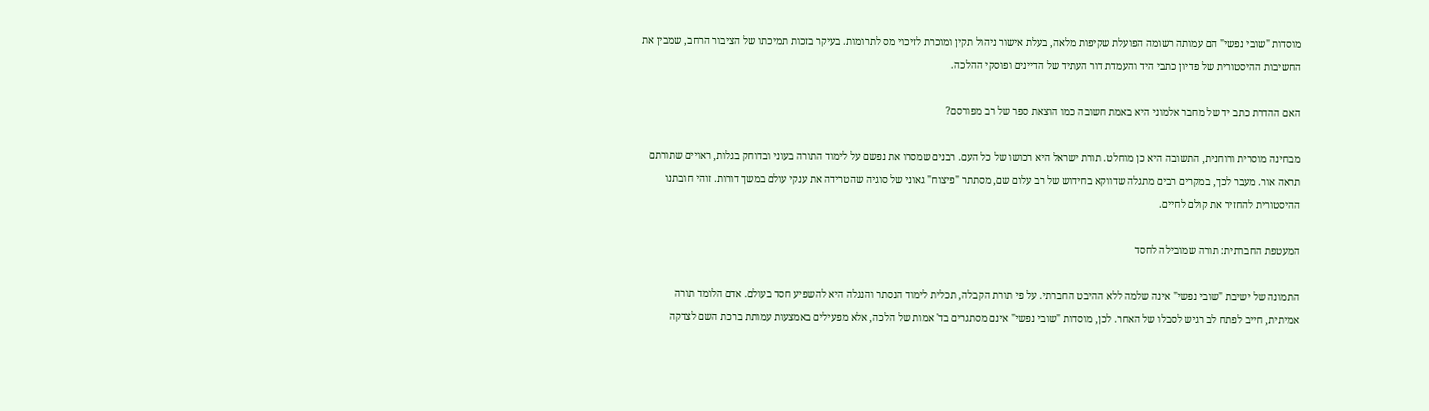מוסדות "שובי נפשי" הם עמותה רשומה הפועלת שקיפות מלאה, בעלת אישור ניהול תקין ומוכרת לזיכוי מס לתרומות. בעיקר בזכות תמיכתו של הציבור הרחב, שמבין את החשיבות ההיסטורית של פדיון כתבי היד והעמדת דור העתיד של הדיינים ופוסקי ההלכה.

האם ההדרת כתב יד של מחבר אלמוני היא באמת חשובה כמו הוצאת ספר של רב מפורסם?

מבחינה מוסרית ורוחנית, התשובה היא כן מוחלט. תורת ישראל היא רכושו של כל העם. רבנים שמסרו את נפשם על לימוד התורה בעוני ובדוחק בגלות, ראויים שתורתם תראה אור. מעבר לכך, במקרים רבים מתגלה שדווקא בחידוש של רב עלום שם, מסתתר "פיצוח" גאוני של סוגיה שהטרידה את ענקי עולם במשך דורות. זוהי חובתנו ההיסטורית להחזיר את קולם לחיים.

המעטפת החברתית: תורה שמובילה לחסד

התמונה של ישיבת "שובי נפשי" אינה שלמה ללא ההיבט החברתי. על פי תורת הקבלה, תכלית לימוד הנסתר והנגלה היא להשפיע חסד בעולם. אדם הלומד תורה אמיתית, חייב לפתח לב רגיש לסבלו של האחר. לכן, מוסדות "שובי נפשי" אינם מסתגרים בד' אמות של הלכה, אלא מפעילים באמצעות עמותת ברכת השם לצדקה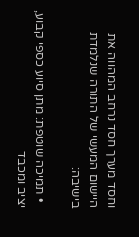וחסד מערך חסד נרחב המהווה את היישום המעשי של התורה שנלמדת בישיבה:

  • תמיכה שוטפת: מתן סיוע כספי קבוע, יציב ומכבד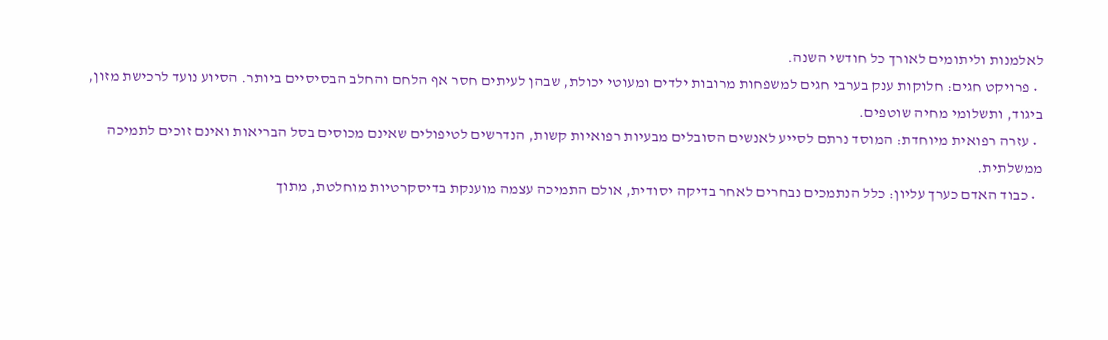לאלמנות וליתומים לאורך כל חודשי השנה.
  • פרויקט חגים: חלוקות ענק בערבי חגים למשפחות מרובות ילדים ומעוטי יכולת, שבהן לעיתים חסר אף הלחם והחלב הבסיסיים ביותר. הסיוע נועד לרכישת מזון, ביגוד, ותשלומי מחיה שוטפים.
  • עזרה רפואית מיוחדת: המוסד נרתם לסייע לאנשים הסובלים מבעיות רפואיות קשות, הנדרשים לטיפולים שאינם מכוסים בסל הבריאות ואינם זוכים לתמיכה ממשלתית.
  • כבוד האדם כערך עליון: כלל הנתמכים נבחרים לאחר בדיקה יסודית, אולם התמיכה עצמה מוענקת בדיסקרטיות מוחלטת, מתוך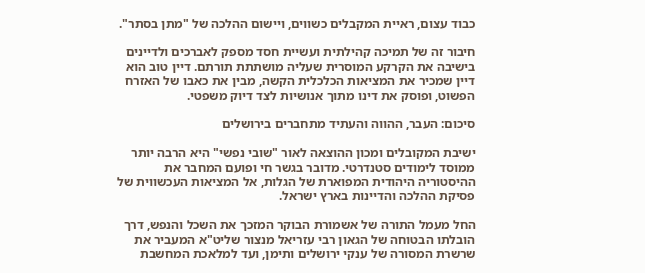כבוד עצום, ראיית המקבלים כשווים, ויישום ההלכה של "מתן בסתר".

חיבור זה של תמיכה קהילתית ועשיית חסד מספק לאברכים ולדיינים בישיבה את הקרקע המוסרית שעליה מושתתת תורתם. דיין טוב הוא דיין שמכיר את המציאות הכלכלית הקשה, מבין את כאבו של האזרח הפשוט, ופוסק את דינו מתוך אנושיות לצד דיוק משפטי.

סיכום: העבר, ההווה והעתיד מתחברים בירושלים

ישיבת המקובלים ומכון ההוצאה לאור "שובי נפשי" היא הרבה יותר ממוסד לימודים סטנדרטי. מדובר בגשר חי ופועם המחבר את ההיסטוריה היהודית המפוארת של הגלות, אל המציאות העכשווית של פסיקת ההלכה והדיינות בארץ ישראל.

החל מעמל התורה של אשמורת הבוקר המזכך את השכל והנפש, דרך הובלתו הבטוחה של הגאון רבי עזריאל מנצור שליט"א המעביר את שרשרת המסורה של ענקי ירושלים ותימן, ועד למלאכת המחשבת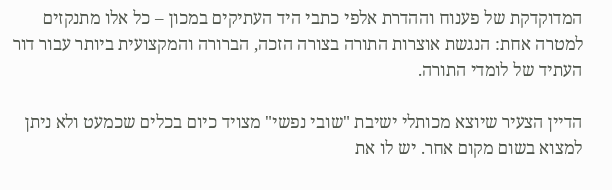המדוקדקת של פענוח וההדרת אלפי כתבי היד העתיקים במכון – כל אלו מתנקזים למטרה אחת: הנגשת אוצרות התורה בצורה הזכה, הברורה והמקצועית ביותר עבור דור העתיד של לומדי התורה.

הדיין הצעיר שיוצא מכותלי ישיבת "שובי נפשי" מצויד כיום בכלים שכמעט ולא ניתן למצוא בשום מקום אחר. יש לו את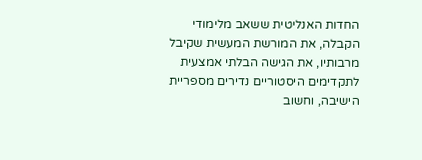החדות האנליטית ששאב מלימודי הקבלה, את המורשת המעשית שקיבל מרבותיו, את הגישה הבלתי אמצעית לתקדימים היסטוריים נדירים מספריית הישיבה, וחשוב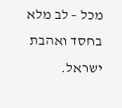מכל – לב מלא בחסד ואהבת ישראל.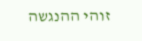זוהי ההנגשה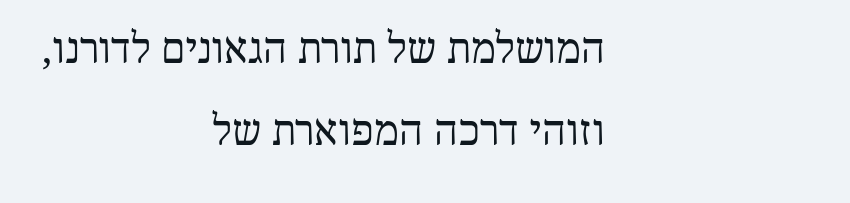המושלמת של תורת הגאונים לדורנו, וזוהי דרכה המפוארת של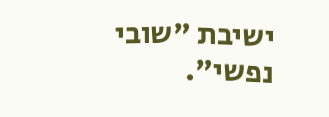ישיבת "שובי נפשי".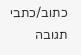כתוב/כתבי תגובה